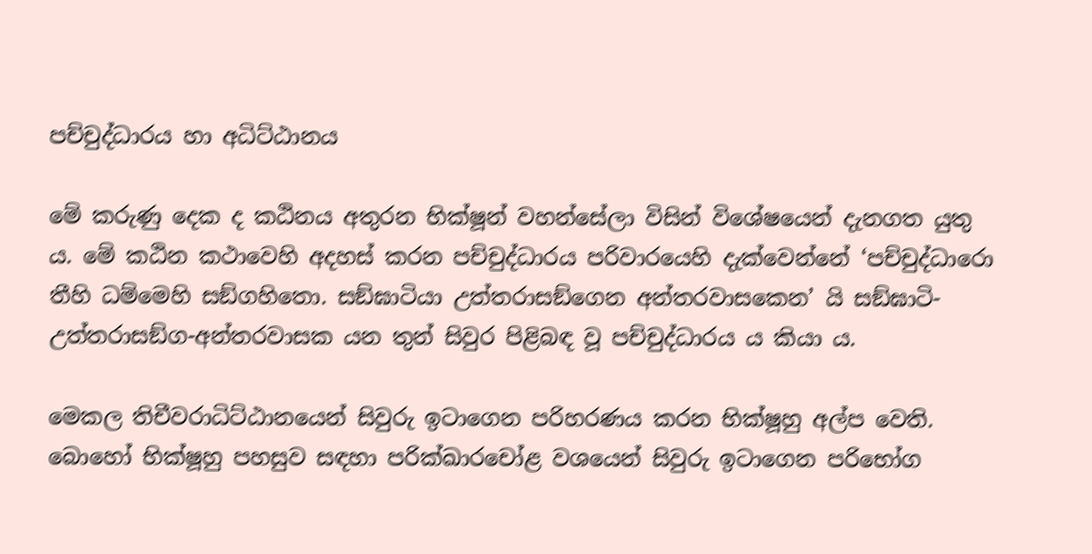පච්චුද්ධාරය හා අධිට්ඨානය

මේ කරුණු දෙක ද කඨිනය අතුරන භික්ෂූන් වහන්සේලා විසින් විශේෂයෙන් දැනගත යුතු ය. මේ කඨින කථාවෙහි අදහස් කරන පච්චුද්ධාරය පරිවාරයෙහි දැක්වෙන්නේ ‘පච්චුද්ධාරො තීහි ධම්මෙහි සඞ්ගහිතො. සඞ්ඝාටියා උත්තරාසඞ්ගෙන අන්තරවාසකෙන’ යි සඞ්ඝාටි-උත්තරාසඞ්ග-අන්තරවාසක යන තුන් සිවුර පිළිබඳ වූ පච්චුද්ධාරය ය කියා ය.

මෙකල තිචීවරාධිට්ඨානයෙන් සිවුරු ඉටාගෙන පරිහරණය කරන භික්ෂූහු අල්ප වෙති. බොහෝ භික්ෂූහු පහසුව සඳහා පරික්ඛාරචෝළ වශයෙන් සිවුරු ඉටාගෙන පරිභෝග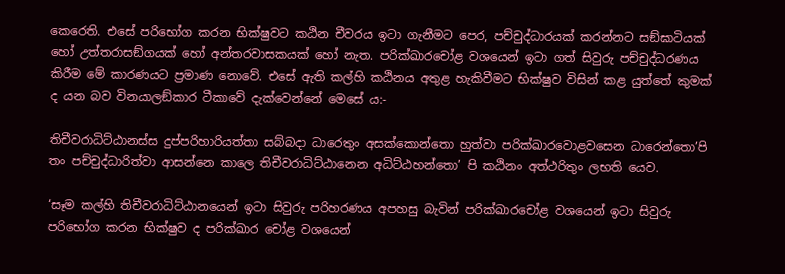කෙරෙති. එසේ පරිභෝග කරන භික්ෂුවට කඨින චීවරය ඉටා ගැනීමට පෙර, පච්චුද්ධාරයක් කරන්නට සඞ්ඝාටියක් හෝ උත්තරාසඞ්ගයක් හෝ අන්තරවාසකයක් හෝ නැත. පරික්ඛාරචෝළ වශයෙන් ඉටා ගත් සිවුරු පච්චුද්ධරණය කිරීම මේ කාරණයට ප්‍රමාණ නොවේ. එසේ ඇති කල්හි කඨිනය අතුළ හැකිවීමට භික්ෂුව විසින් කළ යුත්තේ කුමක් ද යන බව විනයාලඞ්කාර ටීකාවේ දැක්වෙන්නේ මෙසේ ය:-

තිචීවරාධිට්ඨානස්ස දුප්පරිහාරියත්තා සබ්බදා ධාරෙතුං අසක්කොන්තො හුත්වා පරික්ඛාරවොළවසෙන ධාරෙන්තො’පි තං පච්චුද්ධාරිත්වා ආසන්නෙ කාලෙ තිචීවරාධිට්ඨානෙන අධිට්ඨහන්තො’ පි කඨිනං අත්ථරිතුං ලභති යෙව.

‘සෑම කල්හි තිචීවරාධිට්ඨානයෙන් ඉටා සිවුරු පරිහරණය අපහසු බැවින් පරික්ඛාරචෝළ වශයෙන් ඉටා සිවුරු පරිභෝග කරන භික්ෂුව ද පරික්ඛාර චෝළ වශයෙන්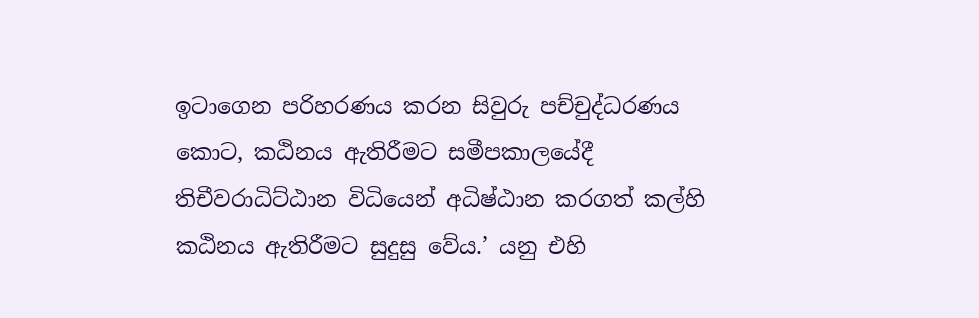ඉටාගෙන පරිහරණය කරන සිවුරු පච්චුද්ධරණය කොට, කඨිනය ඇතිරීමට සමීපකාලයේදී තිචීවරාධිට්ඨාන විධියෙන් අධිෂ්ඨාන කරගත් කල්හි කඨිනය ඇතිරීමට සුදුසු වේය.’ යනු එහි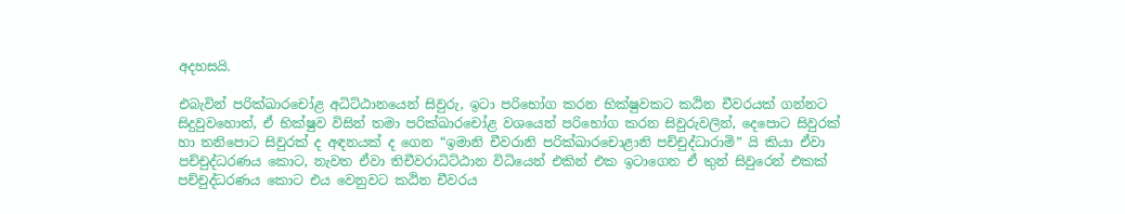අදහසයි.

එබැවින් පරික්ඛාරචෝළ අධිට්ඨානයෙන් සිවුරු, ඉටා පරිභෝග කරන භික්ෂුවකට කඨින චීවරයක් ගන්නට සිදුවුවහොත්, ඒ භික්ෂුව විසින් තමා පරික්ඛාරචෝළ වශයෙන් පරිභෝග කරන සිවුරුවලින්, දෙපොට සිවුරක් හා තනිපොට සිවුරක් ද අඳනයක් ද ගෙන “ඉමානි චීවරානි පරික්ඛාරචොළානි පච්චුද්ධාරාමි” යි කියා ඒවා පච්චුද්ධරණය කොට, නැවත ඒවා තිචීවරාධිට්ඨාන විධියෙන් එකින් එක ඉටාගෙන ඒ තුන් සිවුරෙන් එකක් පච්චුද්ධරණය කොට එය වෙනුවට කඨින චීවරය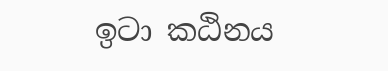ඉටා කඨිනය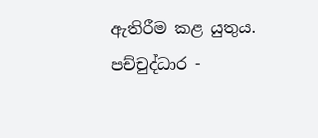ඇතිරීම කළ යුතුය. පච්චුද්ධාර -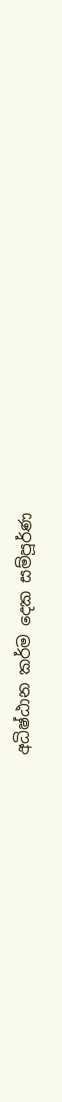අධිෂ්ඨාන කර්ම දෙක සම්පූර්ණ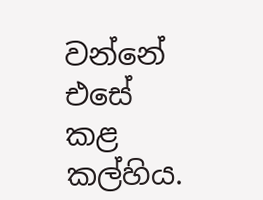වන්නේ එසේ කළ කල්හිය.